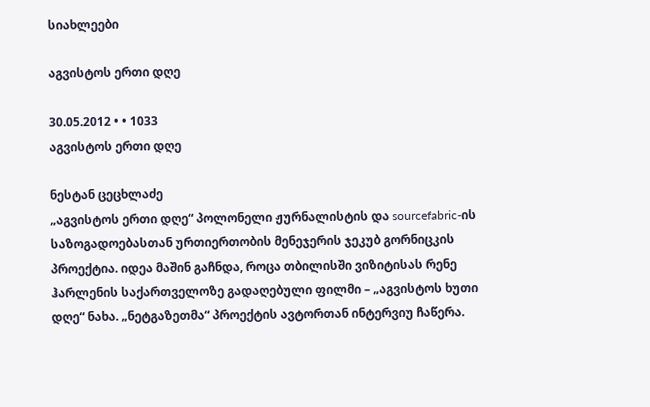სიახლეები

აგვისტოს ერთი დღე

30.05.2012 • • 1033
აგვისტოს ერთი დღე

ნესტან ცეცხლაძე
„აგვისტოს ერთი დღე“ პოლონელი ჟურნალისტის და sourcefabric-ის საზოგადოებასთან ურთიერთობის მენეჯერის ჯეკუბ გორნიცკის პროექტია. იდეა მაშინ გაჩნდა, როცა თბილისში ვიზიტისას რენე ჰარლენის საქართველოზე გადაღებული ფილმი – „აგვისტოს ხუთი დღე“ ნახა. „ნეტგაზეთმა“ პროექტის ავტორთან ინტერვიუ ჩაწერა.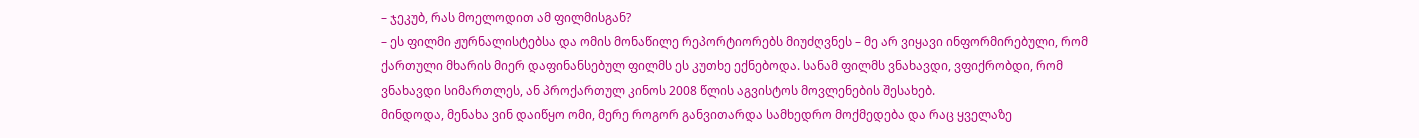– ჯეკუბ, რას მოელოდით ამ ფილმისგან?
– ეს ფილმი ჟურნალისტებსა და ომის მონაწილე რეპორტიორებს მიუძღვნეს – მე არ ვიყავი ინფორმირებული, რომ ქართული მხარის მიერ დაფინანსებულ ფილმს ეს კუთხე ექნებოდა. სანამ ფილმს ვნახავდი, ვფიქრობდი, რომ ვნახავდი სიმართლეს, ან პროქართულ კინოს 2008 წლის აგვისტოს მოვლენების შესახებ.
მინდოდა, მენახა ვინ დაიწყო ომი, მერე როგორ განვითარდა სამხედრო მოქმედება და რაც ყველაზე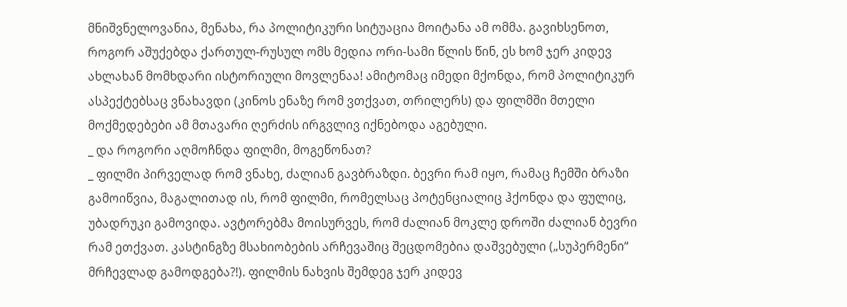მნიშვნელოვანია, მენახა, რა პოლიტიკური სიტუაცია მოიტანა ამ ომმა. გავიხსენოთ, როგორ აშუქებდა ქართულ-რუსულ ომს მედია ორი-სამი წლის წინ, ეს ხომ ჯერ კიდევ ახლახან მომხდარი ისტორიული მოვლენაა! ამიტომაც იმედი მქონდა, რომ პოლიტიკურ ასპექტებსაც ვნახავდი (კინოს ენაზე რომ ვთქვათ, თრილერს) და ფილმში მთელი მოქმედებები ამ მთავარი ღერძის ირგვლივ იქნებოდა აგებული.
_ და როგორი აღმოჩნდა ფილმი, მოგეწონათ?
_ ფილმი პირველად რომ ვნახე, ძალიან გავბრაზდი. ბევრი რამ იყო, რამაც ჩემში ბრაზი გამოიწვია, მაგალითად ის, რომ ფილმი, რომელსაც პოტენციალიც ჰქონდა და ფულიც, უბადრუკი გამოვიდა. ავტორებმა მოისურვეს, რომ ძალიან მოკლე დროში ძალიან ბევრი რამ ეთქვათ. კასტინგზე მსახიობების არჩევაშიც შეცდომებია დაშვებული („სუპერმენი“ მრჩევლად გამოდგება?!). ფილმის ნახვის შემდეგ ჯერ კიდევ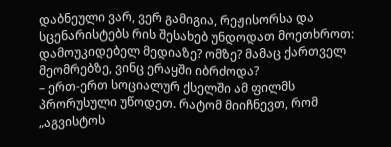დაბნეული ვარ, ვერ გამიგია, რეჟისორსა და სცენარისტებს რის შესახებ უნდოდათ მოეთხროთ: დამოუკიდებელ მედიაზე? ომზე? მამაც ქართველ მეომრებზე, ვინც ერაყში იბრძოდა?
– ერთ-ერთ სოციალურ ქსელში ამ ფილმს პრორუსული უწოდეთ. რატომ მიიჩნევთ, რომ „აგვისტოს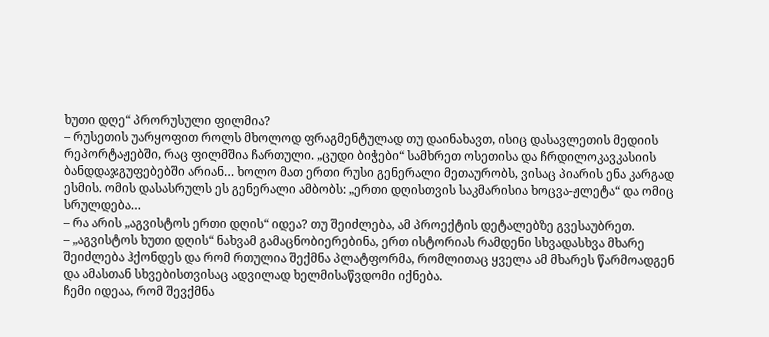ხუთი დღე“ პრორუსული ფილმია?
– რუსეთის უარყოფით როლს მხოლოდ ფრაგმენტულად თუ დაინახავთ, ისიც დასავლეთის მედიის რეპორტაჟებში, რაც ფილმშია ჩართული. „ცუდი ბიჭები“ სამხრეთ ოსეთისა და ჩრდილოკავკასიის ბანდდაჯგუფებებში არიან… ხოლო მათ ერთი რუსი გენერალი მეთაურობს, ვისაც პიარის ენა კარგად ესმის. ომის დასასრულს ეს გენერალი ამბობს: „ერთი დღისთვის საკმარისია ხოცვა-ჟლეტა“ და ომიც სრულდება…
– რა არის „აგვისტოს ერთი დღის“ იდეა? თუ შეიძლება, ამ პროექტის დეტალებზე გვესაუბრეთ.
– „აგვისტოს ხუთი დღის“ ნახვამ გამაცნობიერებინა, ერთ ისტორიას რამდენი სხვადასხვა მხარე შეიძლება ჰქონდეს და რომ რთულია შექმნა პლატფორმა, რომლითაც ყველა ამ მხარეს წარმოადგენ და ამასთან სხვებისთვისაც ადვილად ხელმისაწვდომი იქნება.
ჩემი იდეაა, რომ შევქმნა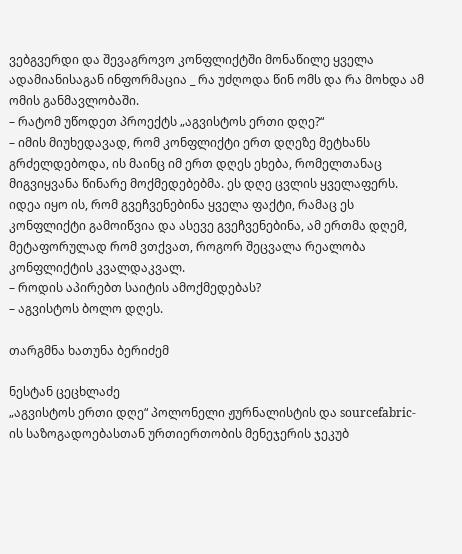ვებგვერდი და შევაგროვო კონფლიქტში მონაწილე ყველა ადამიანისაგან ინფორმაცია _ რა უძღოდა წინ ომს და რა მოხდა ამ ომის განმავლობაში.
– რატომ უწოდეთ პროექტს „აგვისტოს ერთი დღე?“
– იმის მიუხედავად, რომ კონფლიქტი ერთ დღეზე მეტხანს გრძელდებოდა, ის მაინც იმ ერთ დღეს ეხება, რომელთანაც მიგვიყვანა წინარე მოქმედებებმა. ეს დღე ცვლის ყველაფერს. იდეა იყო ის, რომ გვეჩვენებინა ყველა ფაქტი, რამაც ეს კონფლიქტი გამოიწვია და ასევე გვეჩვენებინა, ამ ერთმა დღემ, მეტაფორულად რომ ვთქვათ, როგორ შეცვალა რეალობა კონფლიქტის კვალდაკვალ.
– როდის აპირებთ საიტის ამოქმედებას?
– აგვისტოს ბოლო დღეს.

თარგმნა ხათუნა ბერიძემ

ნესტან ცეცხლაძე
„აგვისტოს ერთი დღე“ პოლონელი ჟურნალისტის და sourcefabric-ის საზოგადოებასთან ურთიერთობის მენეჯერის ჯეკუბ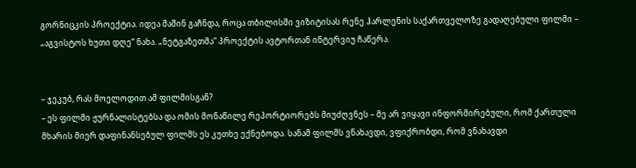გორნიცკის პროექტია. იდეა მაშინ გაჩნდა, როცა თბილისში ვიზიტისას რენე ჰარლენის საქართველოზე გადაღებული ფილმი – „აგვისტოს ხუთი დღე“ ნახა. „ნეტგაზეთმა“ პროექტის ავტორთან ინტერვიუ ჩაწერა.


– ჯეკუბ, რას მოელოდით ამ ფილმისგან?
– ეს ფილმი ჟურნალისტებსა და ომის მონაწილე რეპორტიორებს მიუძღვნეს – მე არ ვიყავი ინფორმირებული, რომ ქართული მხარის მიერ დაფინანსებულ ფილმს ეს კუთხე ექნებოდა. სანამ ფილმს ვნახავდი, ვფიქრობდი, რომ ვნახავდი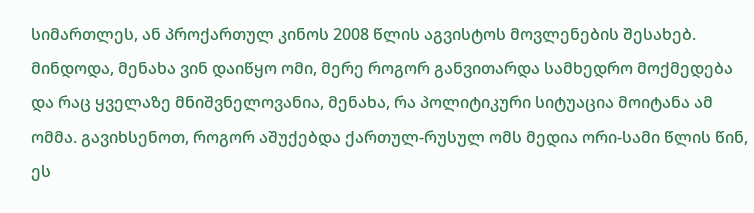სიმართლეს, ან პროქართულ კინოს 2008 წლის აგვისტოს მოვლენების შესახებ.
მინდოდა, მენახა ვინ დაიწყო ომი, მერე როგორ განვითარდა სამხედრო მოქმედება და რაც ყველაზე მნიშვნელოვანია, მენახა, რა პოლიტიკური სიტუაცია მოიტანა ამ ომმა. გავიხსენოთ, როგორ აშუქებდა ქართულ-რუსულ ომს მედია ორი-სამი წლის წინ, ეს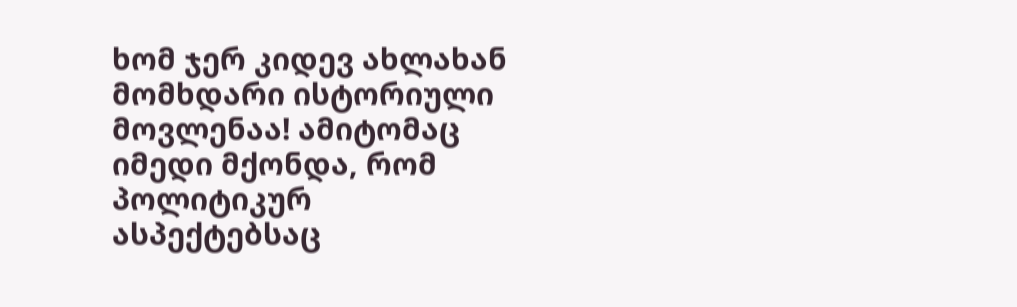ხომ ჯერ კიდევ ახლახან მომხდარი ისტორიული მოვლენაა! ამიტომაც იმედი მქონდა, რომ პოლიტიკურ ასპექტებსაც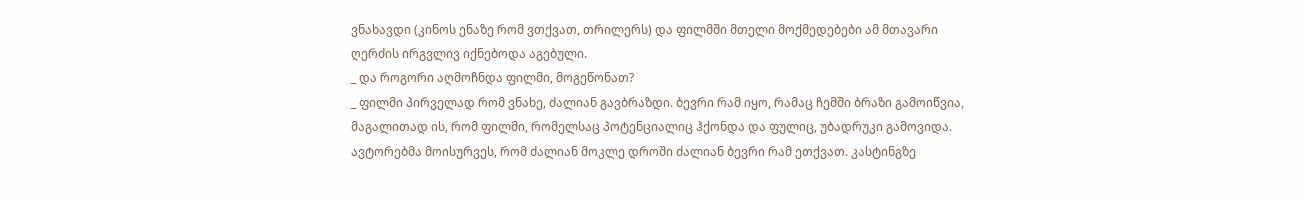ვნახავდი (კინოს ენაზე რომ ვთქვათ, თრილერს) და ფილმში მთელი მოქმედებები ამ მთავარი ღერძის ირგვლივ იქნებოდა აგებული.
_ და როგორი აღმოჩნდა ფილმი, მოგეწონათ?
_ ფილმი პირველად რომ ვნახე, ძალიან გავბრაზდი. ბევრი რამ იყო, რამაც ჩემში ბრაზი გამოიწვია, მაგალითად ის, რომ ფილმი, რომელსაც პოტენციალიც ჰქონდა და ფულიც, უბადრუკი გამოვიდა. ავტორებმა მოისურვეს, რომ ძალიან მოკლე დროში ძალიან ბევრი რამ ეთქვათ. კასტინგზე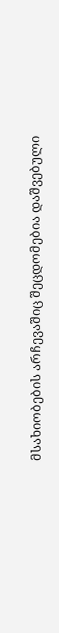მსახიობების არჩევაშიც შეცდომებია დაშვებული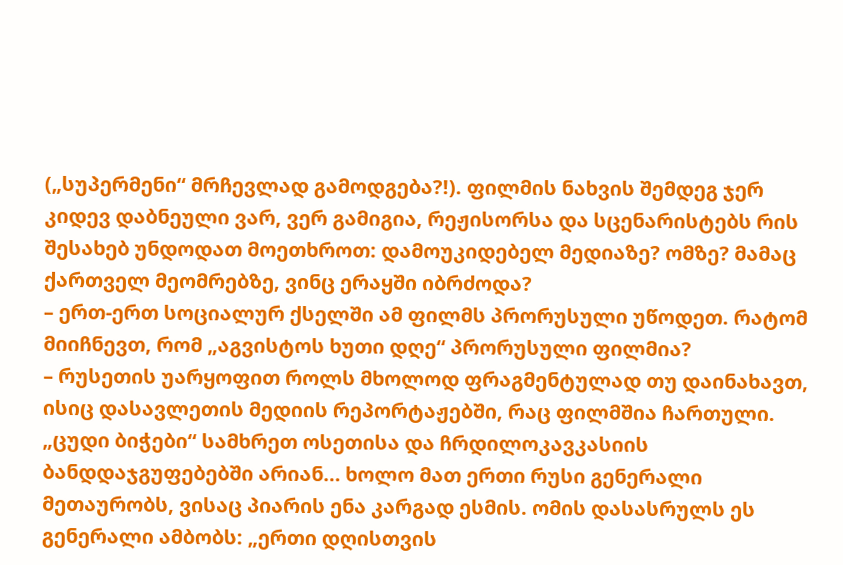(„სუპერმენი“ მრჩევლად გამოდგება?!). ფილმის ნახვის შემდეგ ჯერ კიდევ დაბნეული ვარ, ვერ გამიგია, რეჟისორსა და სცენარისტებს რის შესახებ უნდოდათ მოეთხროთ: დამოუკიდებელ მედიაზე? ომზე? მამაც ქართველ მეომრებზე, ვინც ერაყში იბრძოდა?
– ერთ-ერთ სოციალურ ქსელში ამ ფილმს პრორუსული უწოდეთ. რატომ მიიჩნევთ, რომ „აგვისტოს ხუთი დღე“ პრორუსული ფილმია?
– რუსეთის უარყოფით როლს მხოლოდ ფრაგმენტულად თუ დაინახავთ, ისიც დასავლეთის მედიის რეპორტაჟებში, რაც ფილმშია ჩართული. „ცუდი ბიჭები“ სამხრეთ ოსეთისა და ჩრდილოკავკასიის ბანდდაჯგუფებებში არიან… ხოლო მათ ერთი რუსი გენერალი მეთაურობს, ვისაც პიარის ენა კარგად ესმის. ომის დასასრულს ეს გენერალი ამბობს: „ერთი დღისთვის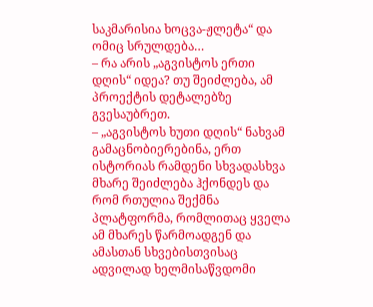საკმარისია ხოცვა-ჟლეტა“ და ომიც სრულდება…
– რა არის „აგვისტოს ერთი დღის“ იდეა? თუ შეიძლება, ამ პროექტის დეტალებზე გვესაუბრეთ.
– „აგვისტოს ხუთი დღის“ ნახვამ გამაცნობიერებინა, ერთ ისტორიას რამდენი სხვადასხვა მხარე შეიძლება ჰქონდეს და რომ რთულია შექმნა პლატფორმა, რომლითაც ყველა ამ მხარეს წარმოადგენ და ამასთან სხვებისთვისაც ადვილად ხელმისაწვდომი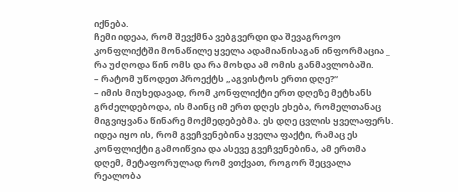იქნება.
ჩემი იდეაა, რომ შევქმნა ვებგვერდი და შევაგროვო კონფლიქტში მონაწილე ყველა ადამიანისაგან ინფორმაცია _ რა უძღოდა წინ ომს და რა მოხდა ამ ომის განმავლობაში.
– რატომ უწოდეთ პროექტს „აგვისტოს ერთი დღე?“
– იმის მიუხედავად, რომ კონფლიქტი ერთ დღეზე მეტხანს გრძელდებოდა, ის მაინც იმ ერთ დღეს ეხება, რომელთანაც მიგვიყვანა წინარე მოქმედებებმა. ეს დღე ცვლის ყველაფერს. იდეა იყო ის, რომ გვეჩვენებინა ყველა ფაქტი, რამაც ეს კონფლიქტი გამოიწვია და ასევე გვეჩვენებინა, ამ ერთმა დღემ, მეტაფორულად რომ ვთქვათ, როგორ შეცვალა რეალობა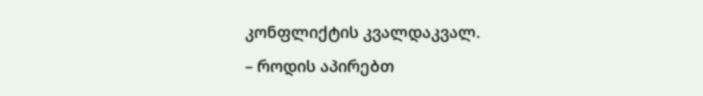კონფლიქტის კვალდაკვალ.
– როდის აპირებთ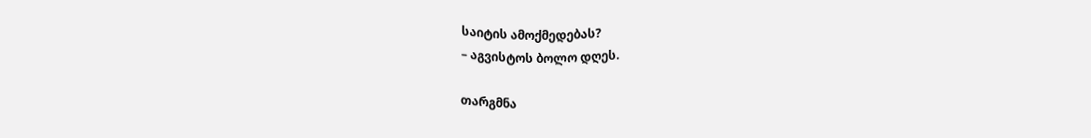საიტის ამოქმედებას?
– აგვისტოს ბოლო დღეს.

თარგმნა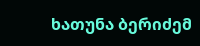ხათუნა ბერიძემ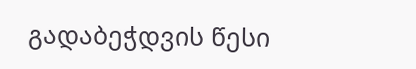გადაბეჭდვის წესი